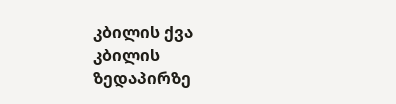კბილის ქვა კბილის ზედაპირზე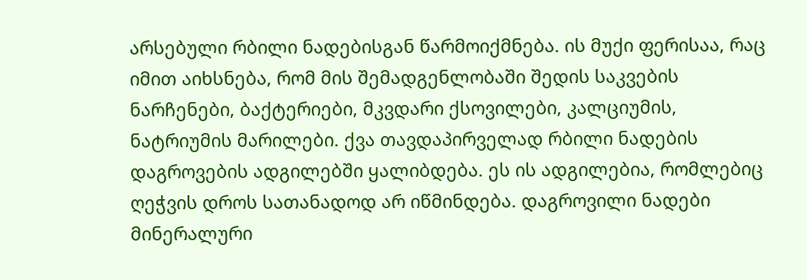არსებული რბილი ნადებისგან წარმოიქმნება. ის მუქი ფერისაა, რაც იმით აიხსნება, რომ მის შემადგენლობაში შედის საკვების ნარჩენები, ბაქტერიები, მკვდარი ქსოვილები, კალციუმის, ნატრიუმის მარილები. ქვა თავდაპირველად რბილი ნადების დაგროვების ადგილებში ყალიბდება. ეს ის ადგილებია, რომლებიც ღეჭვის დროს სათანადოდ არ იწმინდება. დაგროვილი ნადები მინერალური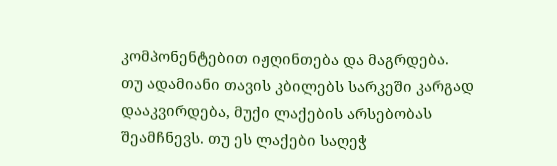კომპონენტებით იჟღინთება და მაგრდება.
თუ ადამიანი თავის კბილებს სარკეში კარგად დააკვირდება, მუქი ლაქების არსებობას შეამჩნევს. თუ ეს ლაქები საღეჭ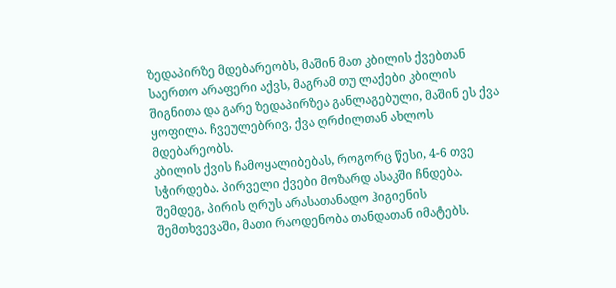ზედაპირზე მდებარეობს, მაშინ მათ კბილის ქვებთან საერთო არაფერი აქვს, მაგრამ თუ ლაქები კბილის შიგნითა და გარე ზედაპირზეა განლაგებული, მაშინ ეს ქვა ყოფილა. ჩვეულებრივ, ქვა ღრძილთან ახლოს მდებარეობს.
კბილის ქვის ჩამოყალიბებას, როგორც წესი, 4-6 თვე სჭირდება. პირველი ქვები მოზარდ ასაკში ჩნდება. შემდეგ, პირის ღრუს არასათანადო ჰიგიენის შემთხვევაში, მათი რაოდენობა თანდათან იმატებს.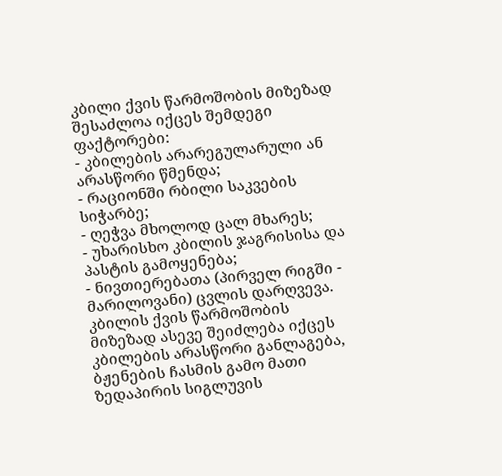კბილი ქვის წარმოშობის მიზეზად შესაძლოა იქცეს შემდეგი ფაქტორები:
- კბილების არარეგულარული ან არასწორი წმენდა;
- რაციონში რბილი საკვების სიჭარბე;
- ღეჭვა მხოლოდ ცალ მხარეს;
- უხარისხო კბილის ჯაგრისისა და პასტის გამოყენება;
- ნივთიერებათა (პირველ რიგში - მარილოვანი) ცვლის დარღვევა.
კბილის ქვის წარმოშობის მიზეზად ასევე შეიძლება იქცეს კბილების არასწორი განლაგება, ბჟენების ჩასმის გამო მათი ზედაპირის სიგლუვის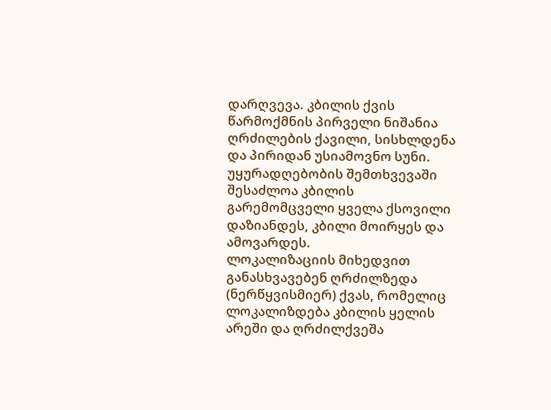დარღვევა. კბილის ქვის წარმოქმნის პირველი ნიშანია ღრძილების ქავილი, სისხლდენა და პირიდან უსიამოვნო სუნი. უყურადღებობის შემთხვევაში შესაძლოა კბილის გარემომცველი ყველა ქსოვილი დაზიანდეს, კბილი მოირყეს და ამოვარდეს.
ლოკალიზაციის მიხედვით განასხვავებენ ღრძილზედა (ნერწყვისმიერ) ქვას, რომელიც ლოკალიზდება კბილის ყელის არეში და ღრძილქვეშა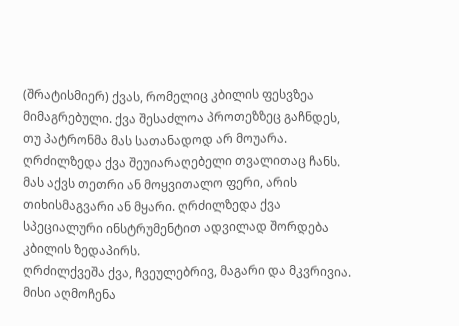(შრატისმიერ) ქვას, რომელიც კბილის ფესვზეა მიმაგრებული. ქვა შესაძლოა პროთეზზეც გაჩნდეს, თუ პატრონმა მას სათანადოდ არ მოუარა.
ღრძილზედა ქვა შეუიარაღებელი თვალითაც ჩანს. მას აქვს თეთრი ან მოყვითალო ფერი, არის თიხისმაგვარი ან მყარი. ღრძილზედა ქვა სპეციალური ინსტრუმენტით ადვილად შორდება კბილის ზედაპირს.
ღრძილქვეშა ქვა, ჩვეულებრივ, მაგარი და მკვრივია. მისი აღმოჩენა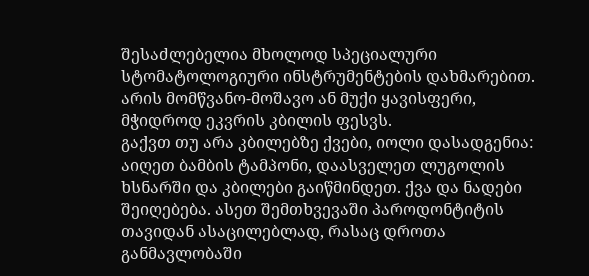შესაძლებელია მხოლოდ სპეციალური სტომატოლოგიური ინსტრუმენტების დახმარებით. არის მომწვანო-მოშავო ან მუქი ყავისფერი, მჭიდროდ ეკვრის კბილის ფესვს.
გაქვთ თუ არა კბილებზე ქვები, იოლი დასადგენია: აიღეთ ბამბის ტამპონი, დაასველეთ ლუგოლის ხსნარში და კბილები გაიწმინდეთ. ქვა და ნადები შეიღებება. ასეთ შემთხვევაში პაროდონტიტის თავიდან ასაცილებლად, რასაც დროთა განმავლობაში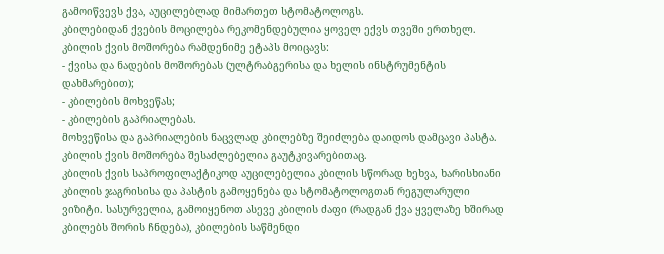გამოიწვევს ქვა, აუცილებლად მიმართეთ სტომატოლოგს.
კბილებიდან ქვების მოცილება რეკომენდებულია ყოველ ექვს თვეში ერთხელ.
კბილის ქვის მოშორება რამდენიმე ეტაპს მოიცავს:
- ქვისა და ნადების მოშორებას (ულტრაბგერისა და ხელის ინსტრუმენტის დახმარებით);
- კბილების მოხვეწას;
- კბილების გაპრიალებას.
მოხვეწისა და გაპრიალების ნაცვლად კბილებზე შეიძლება დაიდოს დამცავი პასტა.
კბილის ქვის მოშორება შესაძლებელია გაუტკივარებითაც.
კბილის ქვის საპროფილაქტიკოდ აუცილებელია კბილის სწორად ხეხვა, ხარისხიანი კბილის ჯაგრისისა და პასტის გამოყენება და სტომატოლოგთან რეგულარული ვიზიტი. სასურველია, გამოიყენოთ ასევე კბილის ძაფი (რადგან ქვა ყველაზე ხშირად კბილებს შორის ჩნდება), კბილების საწმენდი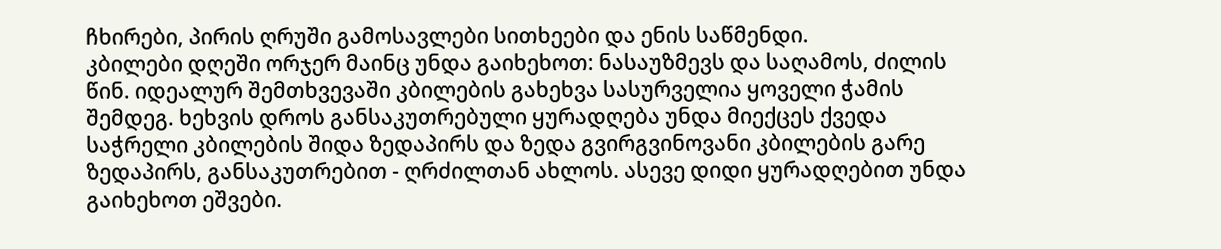ჩხირები, პირის ღრუში გამოსავლები სითხეები და ენის საწმენდი.
კბილები დღეში ორჯერ მაინც უნდა გაიხეხოთ: ნასაუზმევს და საღამოს, ძილის წინ. იდეალურ შემთხვევაში კბილების გახეხვა სასურველია ყოველი ჭამის შემდეგ. ხეხვის დროს განსაკუთრებული ყურადღება უნდა მიექცეს ქვედა საჭრელი კბილების შიდა ზედაპირს და ზედა გვირგვინოვანი კბილების გარე ზედაპირს, განსაკუთრებით - ღრძილთან ახლოს. ასევე დიდი ყურადღებით უნდა გაიხეხოთ ეშვები.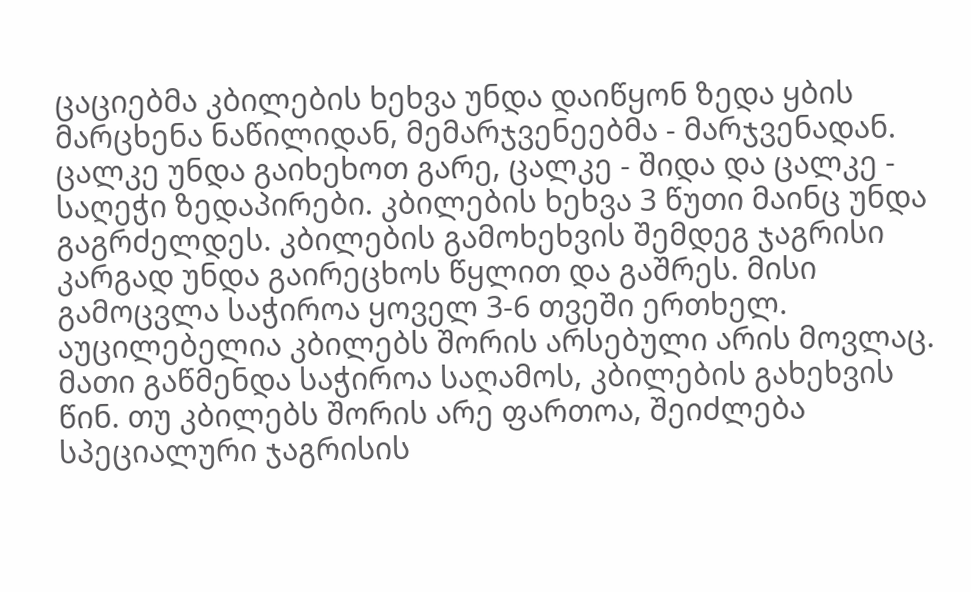ცაციებმა კბილების ხეხვა უნდა დაიწყონ ზედა ყბის მარცხენა ნაწილიდან, მემარჯვენეებმა - მარჯვენადან. ცალკე უნდა გაიხეხოთ გარე, ცალკე - შიდა და ცალკე - საღეჭი ზედაპირები. კბილების ხეხვა 3 წუთი მაინც უნდა გაგრძელდეს. კბილების გამოხეხვის შემდეგ ჯაგრისი კარგად უნდა გაირეცხოს წყლით და გაშრეს. მისი გამოცვლა საჭიროა ყოველ 3-6 თვეში ერთხელ.
აუცილებელია კბილებს შორის არსებული არის მოვლაც. მათი გაწმენდა საჭიროა საღამოს, კბილების გახეხვის წინ. თუ კბილებს შორის არე ფართოა, შეიძლება სპეციალური ჯაგრისის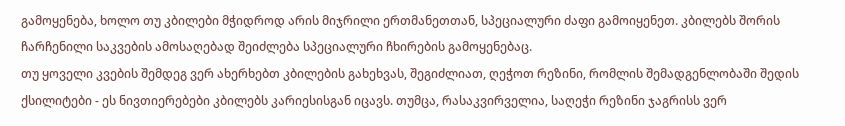გამოყენება, ხოლო თუ კბილები მჭიდროდ არის მიჯრილი ერთმანეთთან, სპეციალური ძაფი გამოიყენეთ. კბილებს შორის ჩარჩენილი საკვების ამოსაღებად შეიძლება სპეციალური ჩხირების გამოყენებაც.
თუ ყოველი კვების შემდეგ ვერ ახერხებთ კბილების გახეხვას, შეგიძლიათ, ღეჭოთ რეზინი, რომლის შემადგენლობაში შედის ქსილიტები - ეს ნივთიერებები კბილებს კარიესისგან იცავს. თუმცა, რასაკვირველია, საღეჭი რეზინი ჯაგრისს ვერ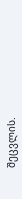შეცვლის.